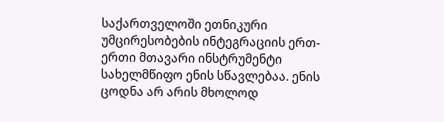საქართველოში ეთნიკური უმცირესობების ინტეგრაციის ერთ-ერთი მთავარი ინსტრუმენტი სახელმწიფო ენის სწავლებაა. ენის ცოდნა არ არის მხოლოდ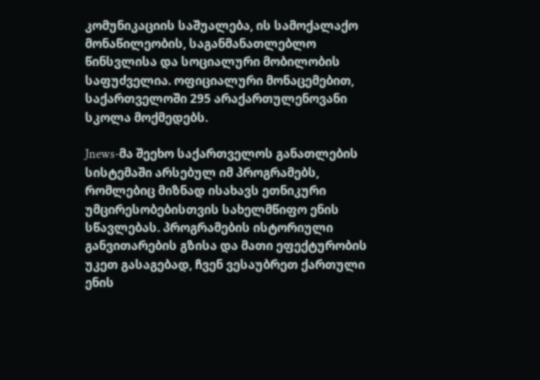კომუნიკაციის საშუალება, ის სამოქალაქო მონაწილეობის, საგანმანათლებლო წინსვლისა და სოციალური მობილობის საფუძველია. ოფიციალური მონაცემებით, საქართველოში 295 არაქართულენოვანი სკოლა მოქმედებს.

Jnews-მა შეეხო საქართველოს განათლების სისტემაში არსებულ იმ პროგრამებს, რომლებიც მიზნად ისახავს ეთნიკური უმცირესობებისთვის სახელმწიფო ენის სწავლებას. პროგრამების ისტორიული განვითარების გზისა და მათი ეფექტურობის უკეთ გასაგებად, ჩვენ ვესაუბრეთ ქართული ენის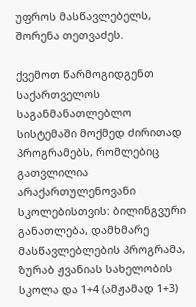უფროს მასწავლებელს, შორენა თეთვაძეს.

ქვემოთ წარმოგიდგენთ საქართველოს საგანმანათლებლო სისტემაში მოქმედ ძირითად პროგრამებს, რომლებიც გათვლილია არაქართულენოვანი სკოლებისთვის: ბილინგვური განათლება, დამხმარე მასწავლებლების პროგრამა, ზურაბ ჟვანიას სახელობის სკოლა და 1+4 (ამჟამად 1+3)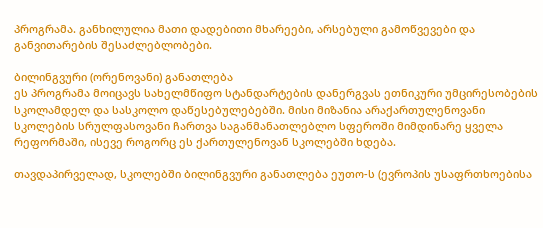პროგრამა. განხილულია მათი დადებითი მხარეები, არსებული გამოწვევები და განვითარების შესაძლებლობები.

ბილინგვური (ორენოვანი) განათლება
ეს პროგრამა მოიცავს სახელმწიფო სტანდარტების დანერგვას ეთნიკური უმცირესობების სკოლამდელ და სასკოლო დაწესებულებებში. მისი მიზანია არაქართულენოვანი სკოლების სრულფასოვანი ჩართვა საგანმანათლებლო სფეროში მიმდინარე ყველა რეფორმაში, ისევე როგორც ეს ქართულენოვან სკოლებში ხდება.

თავდაპირველად, სკოლებში ბილინგვური განათლება ეუთო-ს (ევროპის უსაფრთხოებისა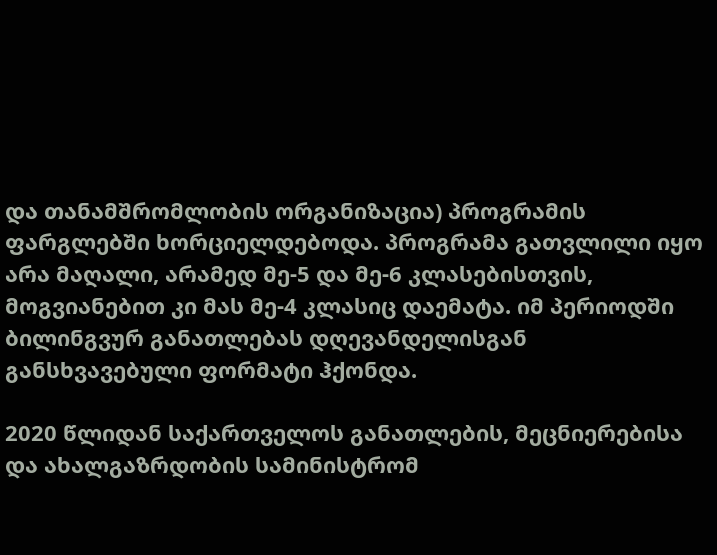და თანამშრომლობის ორგანიზაცია) პროგრამის ფარგლებში ხორციელდებოდა. პროგრამა გათვლილი იყო არა მაღალი, არამედ მე-5 და მე-6 კლასებისთვის, მოგვიანებით კი მას მე-4 კლასიც დაემატა. იმ პერიოდში ბილინგვურ განათლებას დღევანდელისგან განსხვავებული ფორმატი ჰქონდა.

2020 წლიდან საქართველოს განათლების, მეცნიერებისა და ახალგაზრდობის სამინისტრომ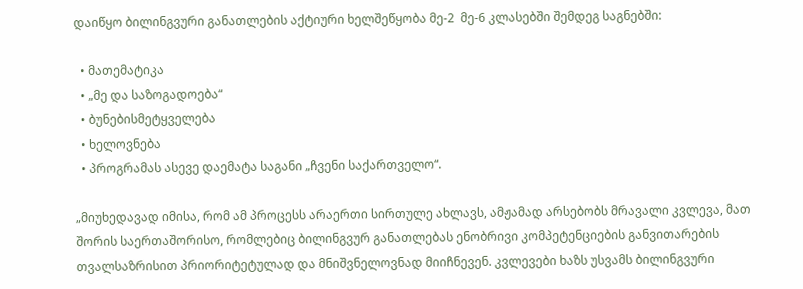დაიწყო ბილინგვური განათლების აქტიური ხელშეწყობა მე-2  მე-6 კლასებში შემდეგ საგნებში:

  • მათემატიკა
  • „მე და საზოგადოება“
  • ბუნებისმეტყველება
  • ხელოვნება
  • პროგრამას ასევე დაემატა საგანი „ჩვენი საქართველო“.

„მიუხედავად იმისა, რომ ამ პროცესს არაერთი სირთულე ახლავს, ამჟამად არსებობს მრავალი კვლევა, მათ შორის საერთაშორისო, რომლებიც ბილინგვურ განათლებას ენობრივი კომპეტენციების განვითარების თვალსაზრისით პრიორიტეტულად და მნიშვნელოვნად მიიჩნევენ. კვლევები ხაზს უსვამს ბილინგვური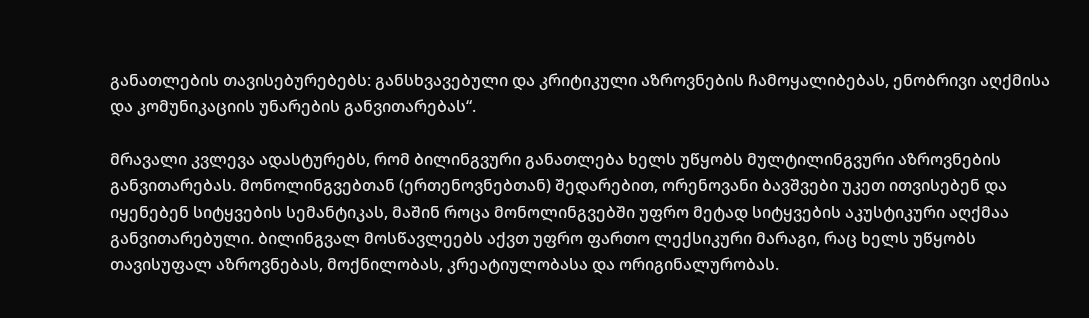განათლების თავისებურებებს: განსხვავებული და კრიტიკული აზროვნების ჩამოყალიბებას, ენობრივი აღქმისა და კომუნიკაციის უნარების განვითარებას“.

მრავალი კვლევა ადასტურებს, რომ ბილინგვური განათლება ხელს უწყობს მულტილინგვური აზროვნების განვითარებას. მონოლინგვებთან (ერთენოვნებთან) შედარებით, ორენოვანი ბავშვები უკეთ ითვისებენ და იყენებენ სიტყვების სემანტიკას, მაშინ როცა მონოლინგვებში უფრო მეტად სიტყვების აკუსტიკური აღქმაა განვითარებული. ბილინგვალ მოსწავლეებს აქვთ უფრო ფართო ლექსიკური მარაგი, რაც ხელს უწყობს თავისუფალ აზროვნებას, მოქნილობას, კრეატიულობასა და ორიგინალურობას.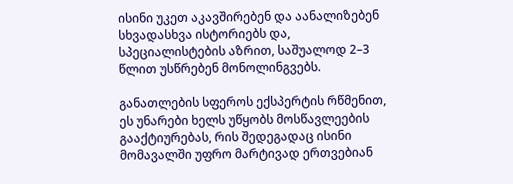ისინი უკეთ აკავშირებენ და აანალიზებენ სხვადასხვა ისტორიებს და, სპეციალისტების აზრით, საშუალოდ 2–3 წლით უსწრებენ მონოლინგვებს.

განათლების სფეროს ექსპერტის რწმენით, ეს უნარები ხელს უწყობს მოსწავლეების გააქტიურებას, რის შედეგადაც ისინი მომავალში უფრო მარტივად ერთვებიან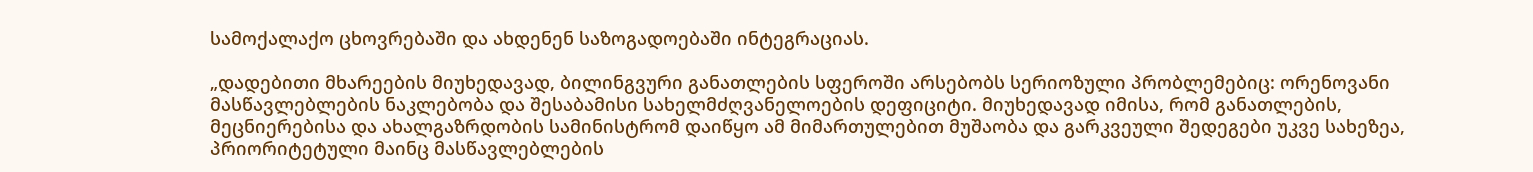სამოქალაქო ცხოვრებაში და ახდენენ საზოგადოებაში ინტეგრაციას.

„დადებითი მხარეების მიუხედავად, ბილინგვური განათლების სფეროში არსებობს სერიოზული პრობლემებიც: ორენოვანი მასწავლებლების ნაკლებობა და შესაბამისი სახელმძღვანელოების დეფიციტი. მიუხედავად იმისა, რომ განათლების, მეცნიერებისა და ახალგაზრდობის სამინისტრომ დაიწყო ამ მიმართულებით მუშაობა და გარკვეული შედეგები უკვე სახეზეა, პრიორიტეტული მაინც მასწავლებლების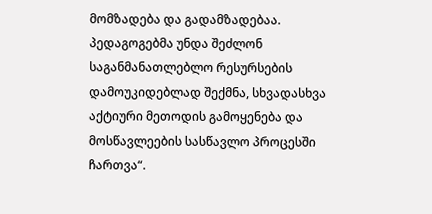მომზადება და გადამზადებაა. პედაგოგებმა უნდა შეძლონ საგანმანათლებლო რესურსების დამოუკიდებლად შექმნა, სხვადასხვა აქტიური მეთოდის გამოყენება და მოსწავლეების სასწავლო პროცესში ჩართვა“.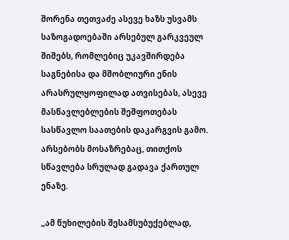შორენა თეთვაძე ასევე ხაზს უსვამს საზოგადოებაში არსებულ გარკვეულ შიშებს, რომლებიც უკავშირდება საგნებისა და მშობლიური ენის არასრულყოფილად ათვისებას, ასევე მასწავლებლების შეშფოთებას სასწავლო საათების დაკარგვის გამო. არსებობს მოსაზრებაც, თითქოს სწავლება სრულად გადავა ქართულ ენაზე.

„ამ წუხილების შესამსუბუქებლად,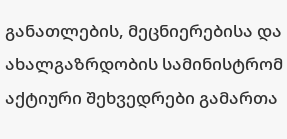განათლების, მეცნიერებისა და ახალგაზრდობის სამინისტრომ აქტიური შეხვედრები გამართა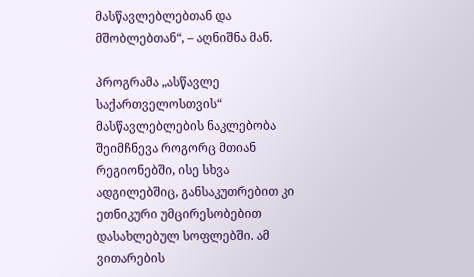მასწავლებლებთან და მშობლებთან“, – აღნიშნა მან.

პროგრამა „ასწავლე საქართველოსთვის“
მასწავლებლების ნაკლებობა შეიმჩნევა როგორც მთიან რეგიონებში, ისე სხვა ადგილებშიც, განსაკუთრებით კი ეთნიკური უმცირესობებით დასახლებულ სოფლებში. ამ ვითარების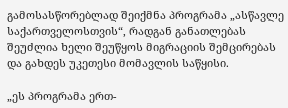გამოსასწორებლად შეიქმნა პროგრამა „ასწავლე საქართველოსთვის“, რადგან განათლებას შეუძლია ხელი შეუწყოს მიგრაციის შემცირებას და გახდეს უკეთესი მომავლის საწყისი.

„ეს პროგრამა ერთ-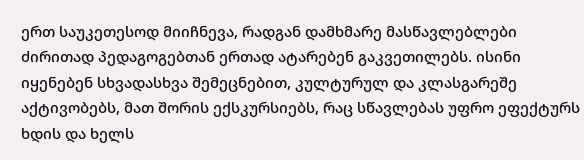ერთ საუკეთესოდ მიიჩნევა, რადგან დამხმარე მასწავლებლები ძირითად პედაგოგებთან ერთად ატარებენ გაკვეთილებს. ისინი იყენებენ სხვადასხვა შემეცნებით, კულტურულ და კლასგარეშე აქტივობებს, მათ შორის ექსკურსიებს, რაც სწავლებას უფრო ეფექტურს ხდის და ხელს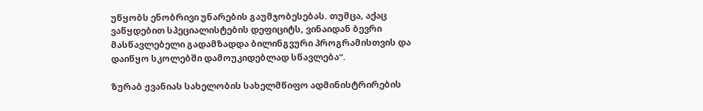უწყობს ენობრივი უნარების გაუმჯობესებას. თუმცა, აქაც ვაწყდებით სპეციალისტების დეფიციტს, ვინაიდან ბევრი მასწავლებელი გადამზადდა ბილინგვური პროგრამისთვის და დაიწყო სკოლებში დამოუკიდებლად სწავლება“.

ზურაბ ჟვანიას სახელობის სახელმწიფო ადმინისტრირების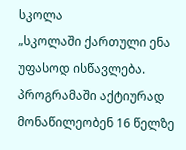სკოლა
„სკოლაში ქართული ენა უფასოდ ისწავლება. პროგრამაში აქტიურად მონაწილეობენ 16 წელზე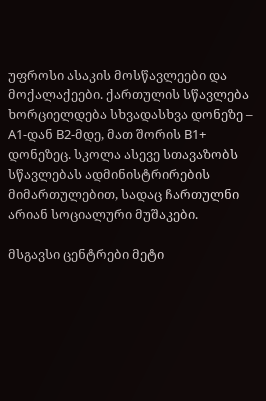უფროსი ასაკის მოსწავლეები და მოქალაქეები. ქართულის სწავლება ხორციელდება სხვადასხვა დონეზე – A1-დან B2-მდე, მათ შორის B1+ დონეზეც. სკოლა ასევე სთავაზობს სწავლებას ადმინისტრირების მიმართულებით, სადაც ჩართულნი არიან სოციალური მუშაკები.

მსგავსი ცენტრები მეტი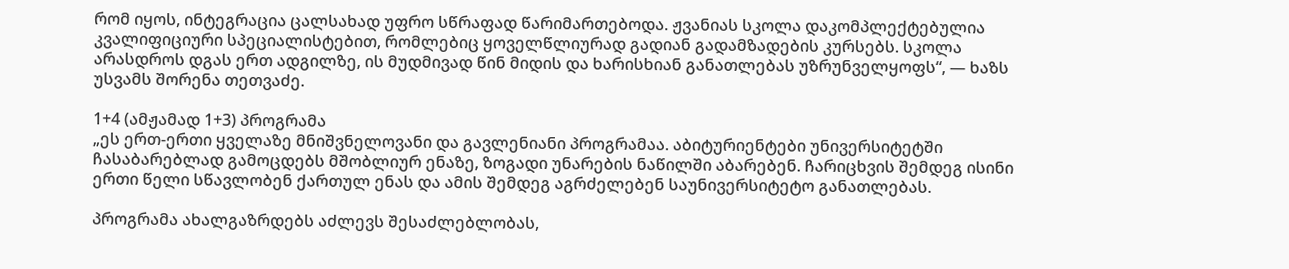რომ იყოს, ინტეგრაცია ცალსახად უფრო სწრაფად წარიმართებოდა. ჟვანიას სკოლა დაკომპლექტებულია კვალიფიციური სპეციალისტებით, რომლებიც ყოველწლიურად გადიან გადამზადების კურსებს. სკოლა არასდროს დგას ერთ ადგილზე, ის მუდმივად წინ მიდის და ხარისხიან განათლებას უზრუნველყოფს“, — ხაზს უსვამს შორენა თეთვაძე.

1+4 (ამჟამად 1+3) პროგრამა
„ეს ერთ-ერთი ყველაზე მნიშვნელოვანი და გავლენიანი პროგრამაა. აბიტურიენტები უნივერსიტეტში ჩასაბარებლად გამოცდებს მშობლიურ ენაზე, ზოგადი უნარების ნაწილში აბარებენ. ჩარიცხვის შემდეგ ისინი ერთი წელი სწავლობენ ქართულ ენას და ამის შემდეგ აგრძელებენ საუნივერსიტეტო განათლებას.

პროგრამა ახალგაზრდებს აძლევს შესაძლებლობას,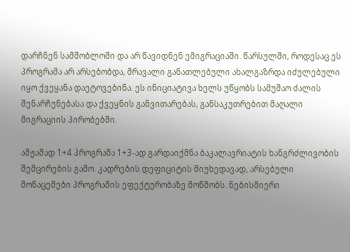დარჩნენ სამშობლოში და არ წავიდნენ ემიგრაციაში. წარსულში, როდესაც ეს პროგრამა არ არსებობდა, მრავალი განათლებული ახალგაზრდა იძულებული იყო ქვეყანა დაეტოვებინა. ეს ინიციატივა ხელს უწყობს სამუშაო ძალის შენარჩუნებასა და ქვეყნის განვითარებას, განსაკუთრებით მაღალი მიგრაციის პირობებში.

ამჟამად 1+4 პროგრამა 1+3-ად გარდაიქმნა ბაკალავრიატის ხანგრძლივობის შემცირების გამო. კადრების დეფიციტის მიუხედავად, არსებული მონაცემები პროგრამის ეფექტურობაზე მოწმობს. ნებისმიერი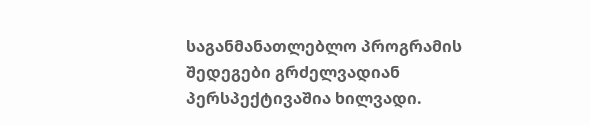საგანმანათლებლო პროგრამის შედეგები გრძელვადიან პერსპექტივაშია ხილვადი.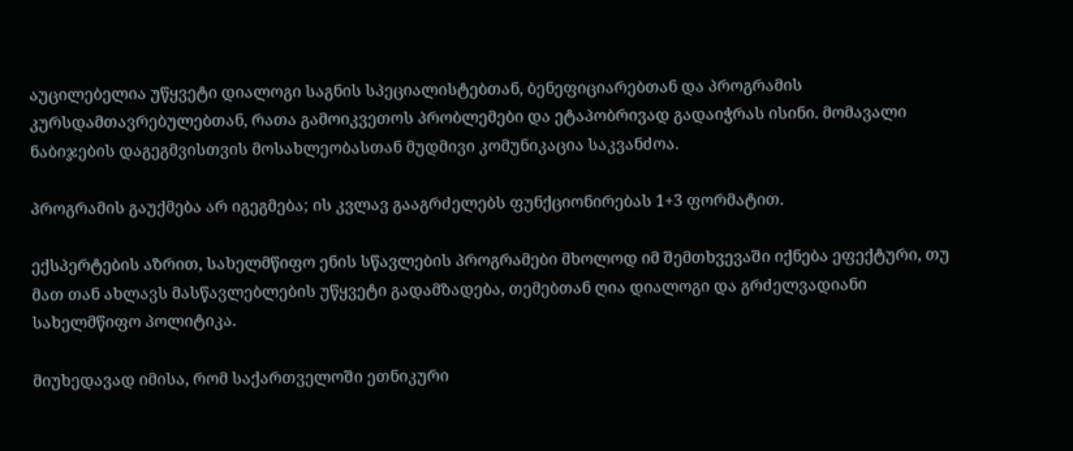აუცილებელია უწყვეტი დიალოგი საგნის სპეციალისტებთან, ბენეფიციარებთან და პროგრამის კურსდამთავრებულებთან, რათა გამოიკვეთოს პრობლემები და ეტაპობრივად გადაიჭრას ისინი. მომავალი ნაბიჯების დაგეგმვისთვის მოსახლეობასთან მუდმივი კომუნიკაცია საკვანძოა.

პროგრამის გაუქმება არ იგეგმება; ის კვლავ გააგრძელებს ფუნქციონირებას 1+3 ფორმატით.

ექსპერტების აზრით, სახელმწიფო ენის სწავლების პროგრამები მხოლოდ იმ შემთხვევაში იქნება ეფექტური, თუ მათ თან ახლავს მასწავლებლების უწყვეტი გადამზადება, თემებთან ღია დიალოგი და გრძელვადიანი სახელმწიფო პოლიტიკა.

მიუხედავად იმისა, რომ საქართველოში ეთნიკური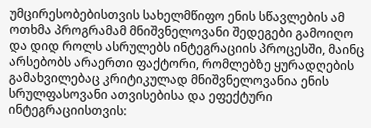უმცირესობებისთვის სახელმწიფო ენის სწავლების ამ ოთხმა პროგრამამ მნიშვნელოვანი შედეგები გამოიღო და დიდ როლს ასრულებს ინტეგრაციის პროცესში, მაინც არსებობს არაერთი ფაქტორი, რომლებზე ყურადღების გამახვილებაც კრიტიკულად მნიშვნელოვანია ენის სრულფასოვანი ათვისებისა და ეფექტური ინტეგრაციისთვის: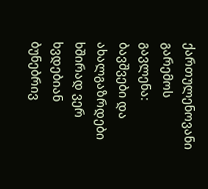ქართულენოვანი გარემოს გავლენა: ბავშვები და ახალგაზრდები ხშირად ვერ ხვდებიან ბუნებრივ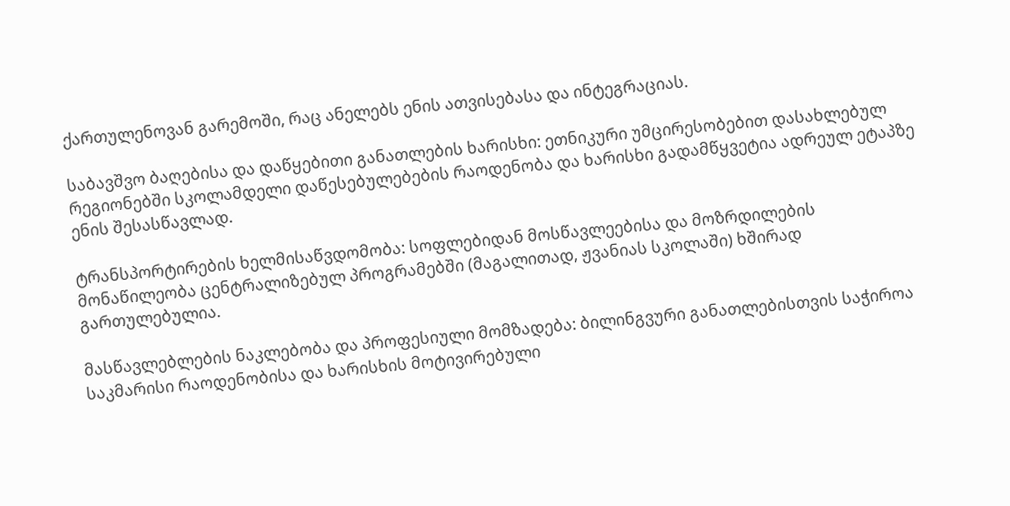ქართულენოვან გარემოში, რაც ანელებს ენის ათვისებასა და ინტეგრაციას.

საბავშვო ბაღებისა და დაწყებითი განათლების ხარისხი: ეთნიკური უმცირესობებით დასახლებულ რეგიონებში სკოლამდელი დაწესებულებების რაოდენობა და ხარისხი გადამწყვეტია ადრეულ ეტაპზე ენის შესასწავლად.

ტრანსპორტირების ხელმისაწვდომობა: სოფლებიდან მოსწავლეებისა და მოზრდილების მონაწილეობა ცენტრალიზებულ პროგრამებში (მაგალითად, ჟვანიას სკოლაში) ხშირად გართულებულია.

მასწავლებლების ნაკლებობა და პროფესიული მომზადება: ბილინგვური განათლებისთვის საჭიროა საკმარისი რაოდენობისა და ხარისხის მოტივირებული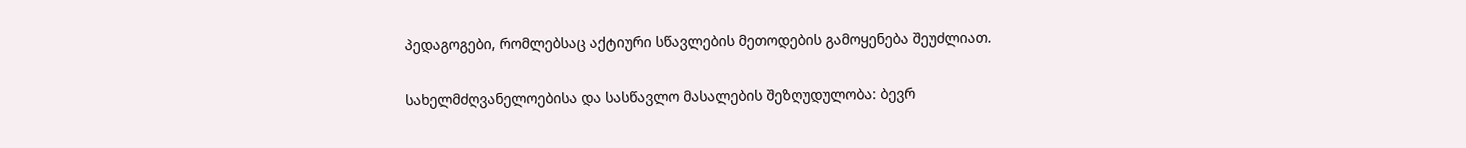პედაგოგები, რომლებსაც აქტიური სწავლების მეთოდების გამოყენება შეუძლიათ.

სახელმძღვანელოებისა და სასწავლო მასალების შეზღუდულობა: ბევრ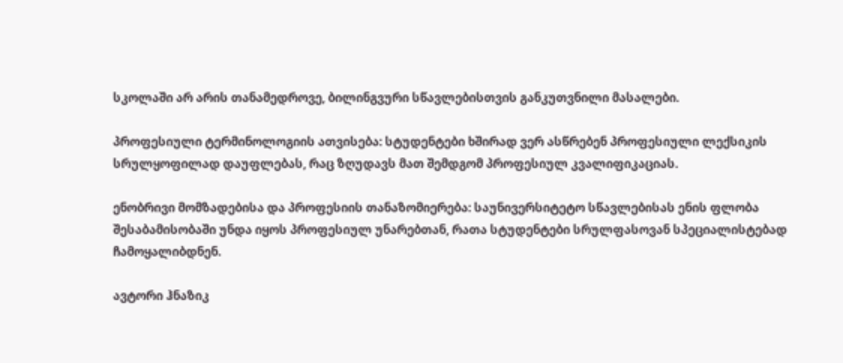სკოლაში არ არის თანამედროვე, ბილინგვური სწავლებისთვის განკუთვნილი მასალები.

პროფესიული ტერმინოლოგიის ათვისება: სტუდენტები ხშირად ვერ ასწრებენ პროფესიული ლექსიკის სრულყოფილად დაუფლებას, რაც ზღუდავს მათ შემდგომ პროფესიულ კვალიფიკაციას.

ენობრივი მომზადებისა და პროფესიის თანაზომიერება: საუნივერსიტეტო სწავლებისას ენის ფლობა შესაბამისობაში უნდა იყოს პროფესიულ უნარებთან, რათა სტუდენტები სრულფასოვან სპეციალისტებად ჩამოყალიბდნენ.

ავტორი ჰნაზიკ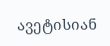ავეტისიან